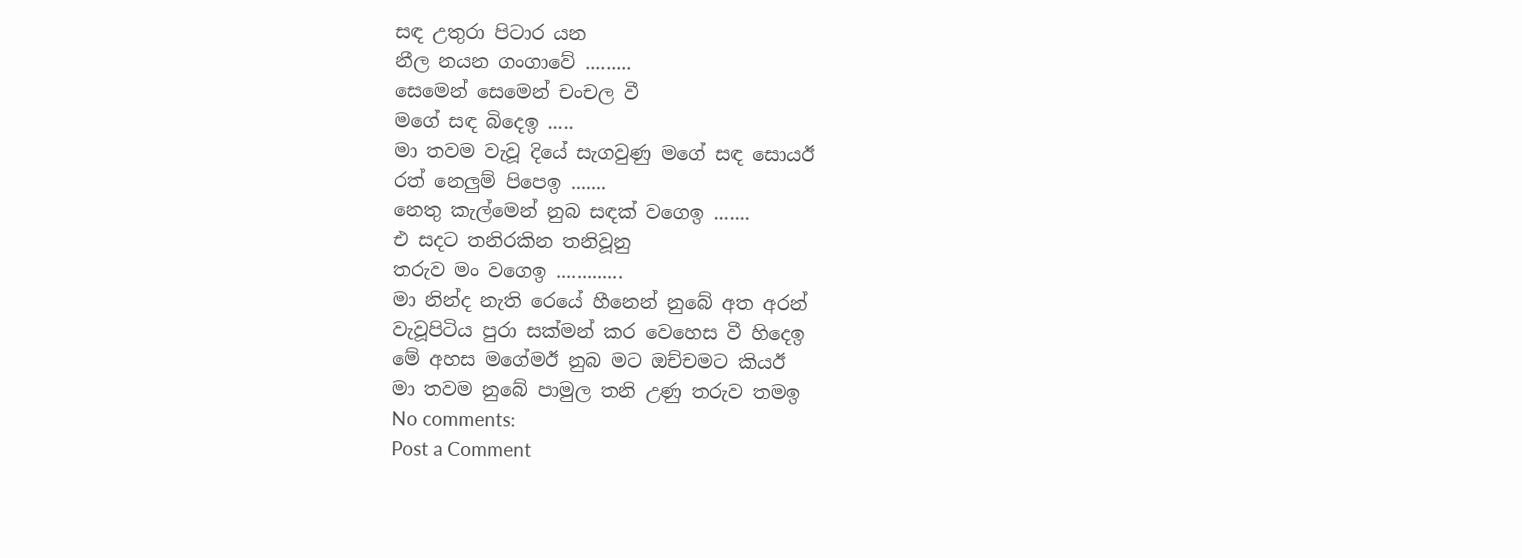සඳ උතුරා පිටාර යන
නීල නයන ගංගාවේ .........
සෙමෙන් සෙමෙන් චංචල වී
මගේ සඳ බිදෙඉ .....
මා තවම වැවූ දියේ සැගවුණු මගේ සඳ සොයඊ
රත් නෙලුම් පිපෙඉ .......
නෙතු කැල්මෙන් නුබ සඳක් වගෙඉ .......
එ සදට තනිරකින තනිවූනු
තරුව මං වගෙඉ .............
මා නින්ද නැති රෙයේ හීනෙන් නුබේ අත අරන්
වැවූපිටිය පුරා සක්මන් කර වෙහෙස වී හිදෙඉ
මේ අහස මගේමඊ නුබ මට ඔච්චමට කියඊ
මා තවම නුබේ පාමුල තනි උණු තරුව තමඉ
No comments:
Post a Comment